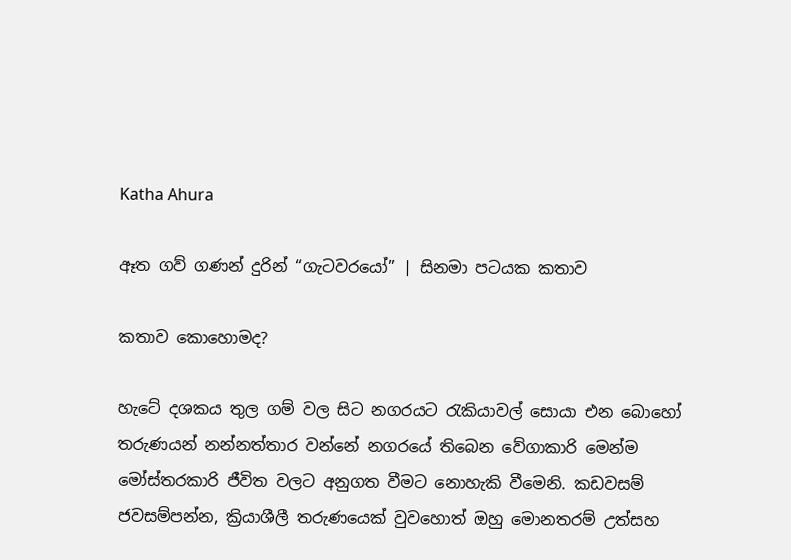Katha Ahura

ඈත ගව් ගණන් දුරින් “ගැටවරයෝ” | සිනමා පටයක කතාව

කතාව කොහොමද?

හැටේ දශකය තුල ගම් වල සිට නගරයට රැකියාවල් සොයා එන බොහෝ තරුණයන් නන්නත්තාර වන්නේ නගරයේ තිබෙන වේගාකාරි මෙන්ම මෝස්තරකාරි ජීවිත වලට අනුගත වීමට නොහැකි වීමෙනි. කඩවසම් ජවසම්පන්න, ක්‍රියාශීලී තරුණයෙක් වුවහොත් ඔහු මොනතරම් උත්සහ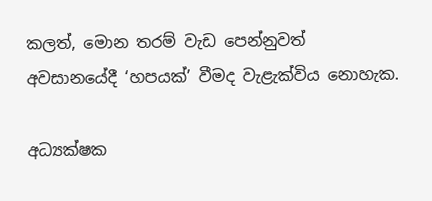කලත්, මොන තරම් වැඩ පෙන්නුවත් අවසානයේදී ‘හපයක්’ වීමද වැළැක්විය නොහැක.

අධ්‍යක්ෂක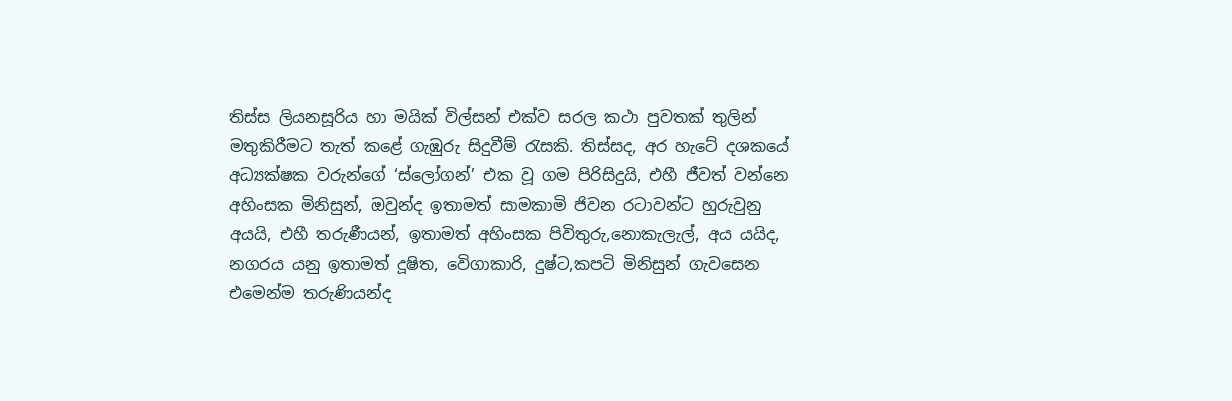තිස්ස ලියනසූරිය හා මයික් විල්සන් එක්ව සරල කථා පුවතක් තුලින් මතුකිරීමට තැත් කළේ ගැඹුරු සිදුවීම් රැසකි. තිස්සද, අර හැටේ දශකයේ අධ්‍යක්ෂක වරුන්ගේ ‘ස්ලෝගන්’ එක වූ ගම පිරිසිදුයි, එහී ජීවත් වන්නෙ අහිංසක මිනිසුන්, ඔවුන්ද ඉතාමත් සාමකාමි ජිවන රටාවන්ට හුරුවුනු අයයි, එහී තරුණීයන්, ඉතාමත් අහිංසක පිවිතුරු,නොකැලැල්, අය යයිද, නගරය යනු ඉතාමත් දූෂිත, වෙිගාකාරි, දුෂ්ට,කපටි මිනිසුන් ගැවසෙන එමෙන්ම තරුණියන්ද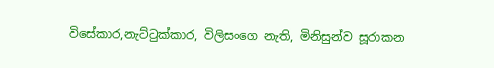විසේකාර,නැට්ටුක්කාර, විලිසංගෙ නැති, මිනිසුන්ව සූරාකන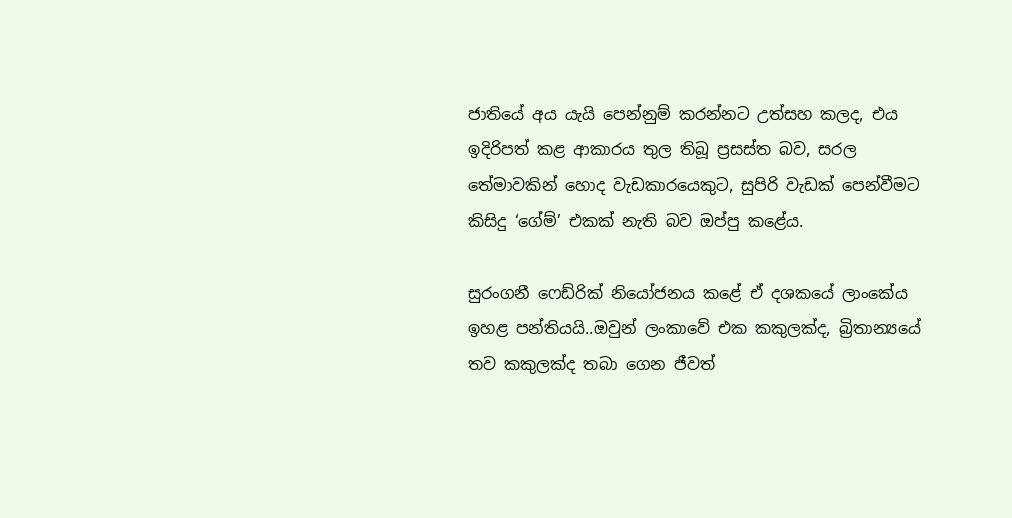ජාතියේ අය යැයි පෙන්නුම් කරන්නට උත්සහ කලද, එය ඉදිරිපත් කළ ආකාරය තුල තිබූ ප්‍රසස්ත බව, සරල තේමාවකින් හොද වැඩකාරයෙකුට, සුපිරි වැඩක් පෙන්වීමට කිසිදු ‘ගේම්’ එකක් නැති බව ඔප්පු කළේය.

සුරංගනී ෆෙඩ්රික් නියෝජනය කළේ ඒ දශකයේ ලාංකේය ඉහළ පන්තියයි..ඔවුන් ලංකාවේ එක කකුලක්ද, බ්‍රිතාන්‍යයේ තව කකුලක්ද තබා ගෙන ජීවත්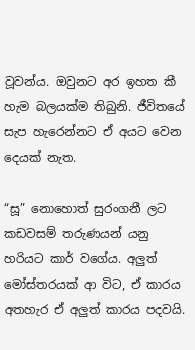වූවන්ය. ඔවුනට අර ඉහත කී හැම බලයක්ම තිබුනි. ජීවිතයේ සැප හැරෙන්නට ඒ අයට වෙන දෙයක් නැත.

“සූ” නොහොත් සුරංගනී ලට කඩවසම් තරුණයන් යනු හරියට කාර් වගේය. අලුත් මෝස්තරයක් ආ විට, ඒ කාරය අතහැර ඒ අලුත් කාරය පදවයි.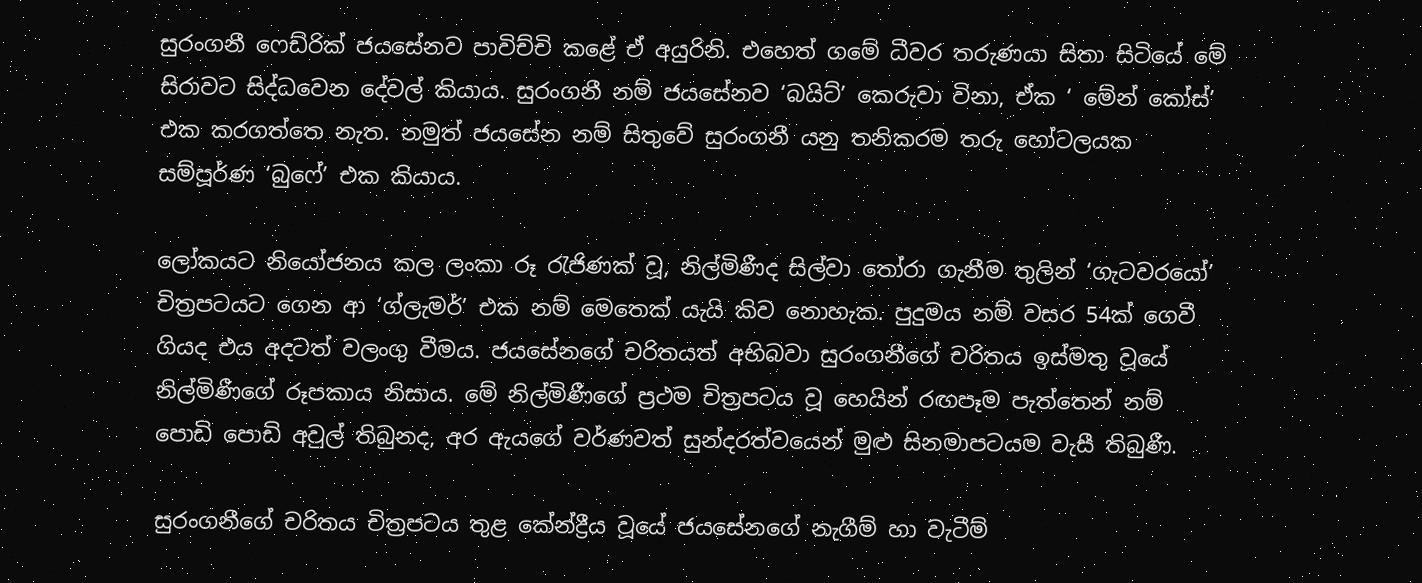සුරංගනී ෆෙඩ්රික් ජයසේනව පාවිච්චි කළේ ඒ අයුරිනි. එහෙත් ගමේ ධීවර තරුණයා සිතා සිටියේ මේ සිරාවට සිද්ධවෙන දේවල් කියාය. සුරංගනී නම් ජයසේනව ‘බයිට්’ කෙරුවා විනා, ඒක ‘ මේන් කෝස්’ එක කරගත්තෙ නැත. නමුත් ජයසේන නම් සිතුවේ සුරංගනී යනු තනිකරම තරු හෝටලයක සම්පූර්ණ ‘බුෆේ’ එක කියාය.

ලෝකයට නියෝජනය කල ලංකා රූ රැජිණක් වූ, නිල්මිණීද සිල්වා තෝරා ගැනීම තුලින් ‘ගැටවරයෝ’ චිත්‍රපටයට ගෙන ආ ‘ග්ලැමර්’ එක නම් මෙතෙක් යැයි කිව නොහැක. පුදුමය නම් වසර 54ක් ගෙවී ගියද එය අදටත් වලංගු වීමය. ජයසේනගේ චරිතයත් අභිබවා සුරංගනීගේ චරිතය ඉස්මතු වූයේ නිල්මිණීගේ රූපකාය නිසාය. මේ නිල්මිණීගේ ප්‍රථම චිත්‍රපටය වූ හෙයින් රඟපෑම පැත්තෙන් නම් පොඩි පොඩි අවුල් තිබුනද, අර ඇයගේ වර්ණවත් සුන්දරත්වයෙන් මුළු සිනමාපටයම වැසී තිබුණී.

සුරංගනීගේ චරිතය චිත්‍රපටය තුළ කේන්ද්‍රීය වූයේ ජයසේනගේ නැගීම් හා වැටීම්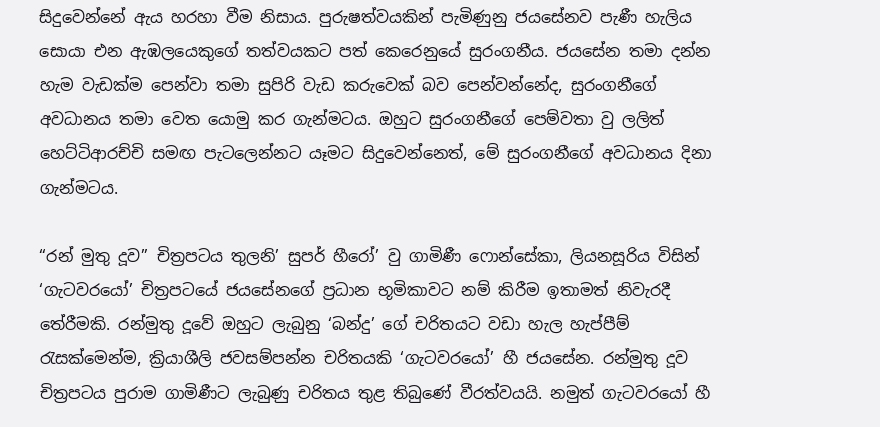සිදුවෙන්නේ ඇය හරහා වීම නිසාය. පුරුෂත්වයකින් පැමිණුනු ජයසේනව පැණී හැලිය සොයා එන ඇඹලයෙකුගේ තත්වයකට පත් කෙරෙනුයේ සුරංගනීය. ජයසේන තමා දන්න හැම වැඩක්ම පෙන්වා තමා සුපිරි වැඩ කරුවෙක් බව පෙන්වන්නේද, සුරංගනීගේ අවධානය තමා වෙත යොමු කර ගැන්මටය. ඔහුට සුරංගනීගේ පෙම්වතා වු ලලිත් හෙට්ටිආරච්චි සමඟ පැටලෙන්නට යෑමට සිදුවෙන්නෙත්, මේ සුරංගනීගේ අවධානය දිනා ගැන්මටය.

“රන් මුතු දූව” චිත්‍රපටය තුලනි’ සුපර් හීරෝ’ වු ගාමිණී ෆොන්සේකා, ලියනසූරිය විසින් ‘ගැටවරයෝ’ චිත්‍රපටයේ ජයසේනගේ ප්‍රධාන භූමිකාවට නම් කිරීම ඉතාමත් නිවැරදී තේරීමකි. රන්මුතු දූවේ ඔහුට ලැබුනු ‘බන්දු’ ගේ චරිතයට වඩා හැල හැප්පීම් රැසක්මෙන්ම, ක්‍රියාශීලි ජවසම්පන්න චරිතයකි ‘ගැටවරයෝ’ හී ජයසේන. රන්මුතු දූව චිත්‍රපටය පුරාම ගාමිණීට ලැබුණු චරිතය තුළ තිබුණේ වීරත්වයයි. නමුත් ගැටවරයෝ හී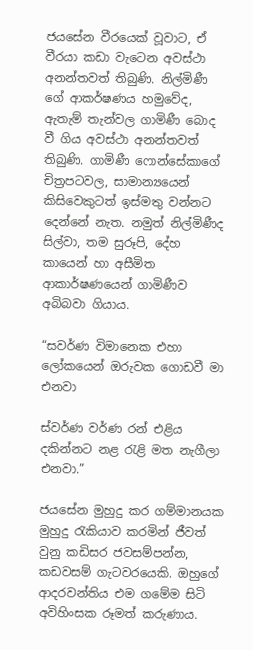ජයසේන වීරයෙක් වූවාට, ඒ වීරයා කඩා වැටෙන අවස්ථා අනන්තවත් තිබුණි. නිල්මිණී ගේ ආකර්ෂණය හමුවේද, ඇතැම් තැන්වල ගාමිණී බොද වී ගිය අවස්ථා අනන්තවත් තිබුණි. ගාමිණී ෆොන්සේකාගේ චිත්‍රපටවල, සාමාන්‍යයෙන් කිසිවෙකුටත් ඉස්මතු වන්නට දෙන්නේ නැත. නමුත් නිල්මිණීද සිල්වා, තම සුරූපි, දේහ කායෙන් හා අසීමිත ආකාර්ෂණයෙන් ගාමිණීව අබිබවා ගියාය.

“සවර්ණ විමානෙක එහා ලෝකයෙන් ඔරුවක ගොඩවී මා එනවා

ස්වර්ණ වර්ණ රන් එළිය දකින්නට නළ රැළි මත නැගීලා එනවා.”

ජයසේන මුහුදු කර ගම්මානයක මුහුදු රැකියාව කරමින් ජීවත් වුනු කඩිසර ජවසම්පන්න, කඩවසම් ගැටවරයෙකි. ඔහුගේ ආදරවන්තිය එම ගමේම සිටි අවිහිංසක රූමත් කරුණාය.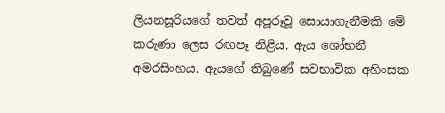ලියනසූරියගේ තවත් අපූරූවූ සොයාගැනීමකි මේ කරුණා ලෙස රඟපෑ නිළිය. ඇය ශෝභනී අමරසිංහය. ඇයගේ තිබුණේ සවභාවික අහිංසක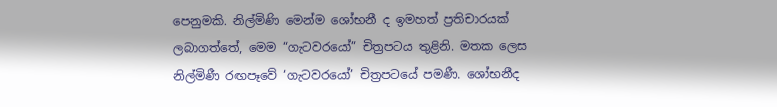පෙනුමකි. නිල්මිණි මෙන්ම ශෝභනී ද ඉමහත් ප්‍රතිචාරයක් ලබාගත්තේ, මෙම “ගැටවරයෝ” චිත්‍රපටය තුළිනි. මතක ලෙස නිල්මිණී රඟපෑවේ ‘ගැටවරයෝ’ චිත්‍රපටයේ පමණී. ශෝභනීද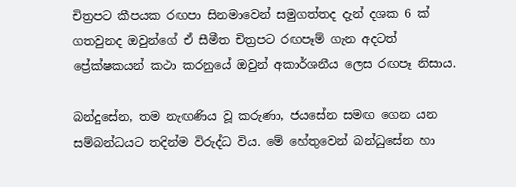චිත්‍රපට කීපයක රඟපා සිනමාවෙන් සමුගත්තද දැන් දශක 6 ක් ගතවුනද ඔවුන්ගේ ඒ සීමීත චිත්‍රපට රඟපෑම් ගැන අදටත් ප්‍රේක්ෂකයන් කථා කරනුයේ ඔවුන් අකාර්ශනීය ලෙස රඟපෑ නිසාය.

බන්දුසේන, තම නැඟණිය වූ කරුණා, ජයසේන සමඟ ගෙන යන සම්බන්ධයට තදින්ම විරුද්ධ විය. මේ හේතුවෙන් බන්ධුසේන හා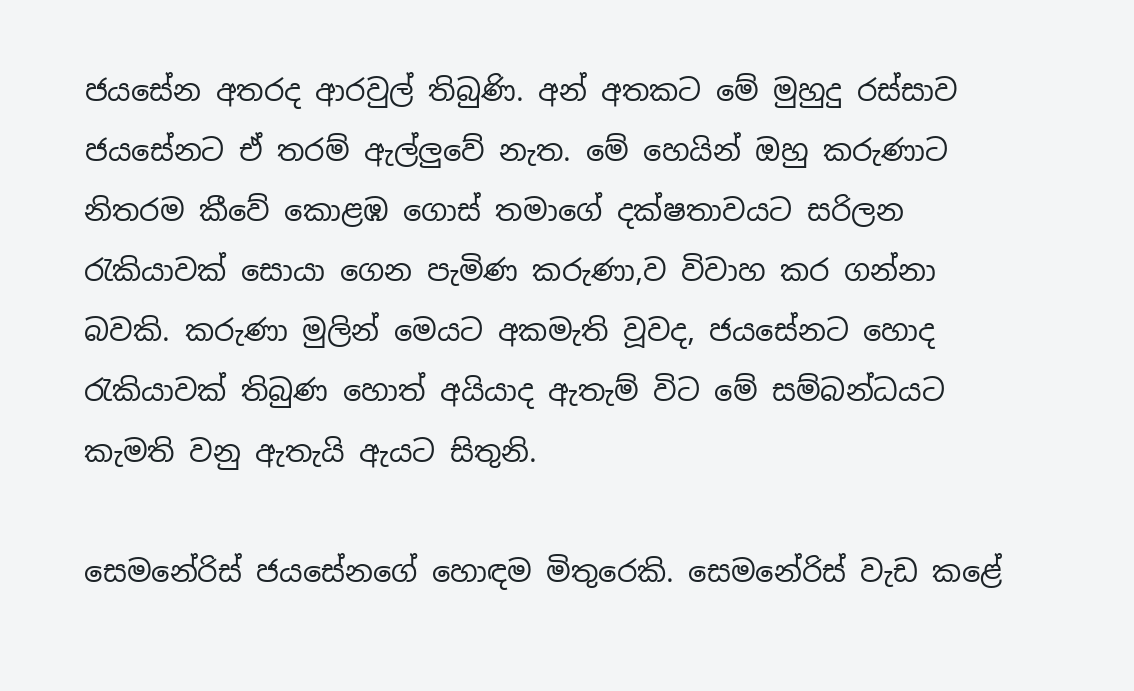ජයසේන අතරද ආරවුල් තිබුණි. අන් අතකට මේ මුහුදු රස්සාව ජයසේනට ඒ තරම් ඇල්ලුවේ නැත. මේ හෙයින් ඔහු කරුණාට නිතරම කීවේ කොළඹ ගොස් තමාගේ දක්ෂතාවයට සරිලන රැකියාවක් සොයා ගෙන පැමිණ කරුණා,ව විවාහ කර ගන්නා බවකි. කරුණා මුලින් මෙයට අකමැති වූවද, ජයසේනට හොද රැකියාවක් තිබුණ හොත් අයියාද ඇතැම් විට මේ සම්බන්ධයට කැමති වනු ඇතැයි ඇයට සිතුනි.

සෙමනේරිස් ජයසේනගේ හොඳම මිතුරෙකි. සෙමනේරිස් වැඩ කළේ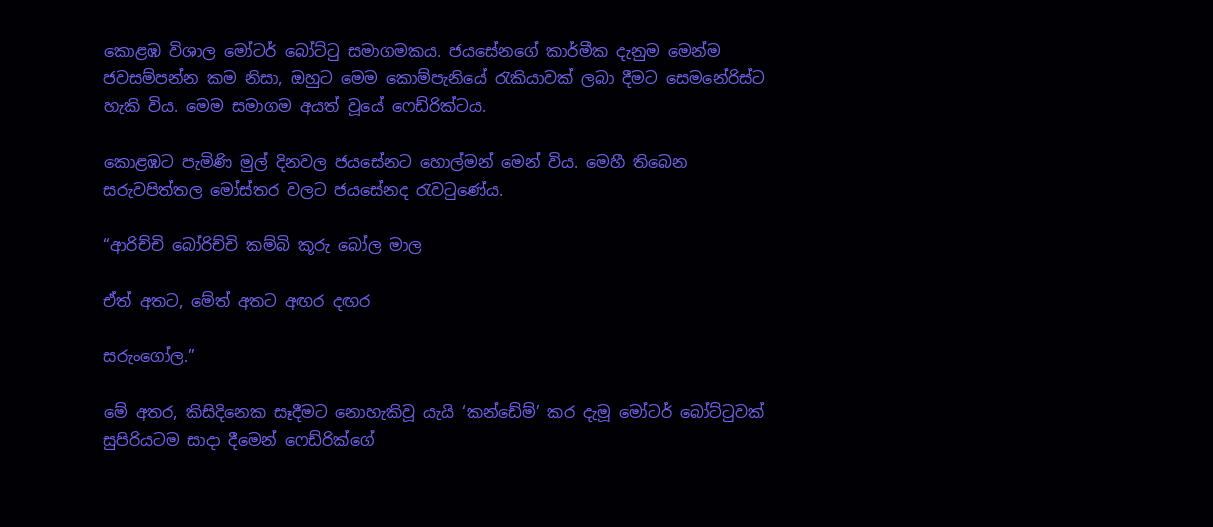කොළඹ විශාල මෝටර් බෝට්ටු සමාගමකය. ජයසේනගේ කාර්මීක දැනුම මෙන්ම ජවසම්පන්න කම නිසා, ඔහුට මෙම කොම්පැනියේ රැකියාවක් ලබා දීමට සෙමනේරිස්ට හැකි විය. මෙම සමාගම අයත් වූයේ ෆෙඩ්රික්ටය.

කොළඹට පැමිණි මුල් දිනවල ජයසේනට හොල්මන් මෙන් විය. මෙහී තිබෙන සරුවපිත්තල මෝස්තර වලට ජයසේනද රැවටුණේය.

“ආරිච්චි බෝරිච්චි කම්බි කූරු බෝල මාල

ඒත් අතට, මේත් අතට අඟර දඟර

සරුංගෝල.”

මේ අතර, කිසිදිනෙක සෑදීමට නොහැකිවූ යැයි ‘කන්ඩේම්’ කර දැමූ මෝටර් බෝට්ටුවක් සුපිරියටම සාදා දීමෙන් ෆෙඩ්රික්ගේ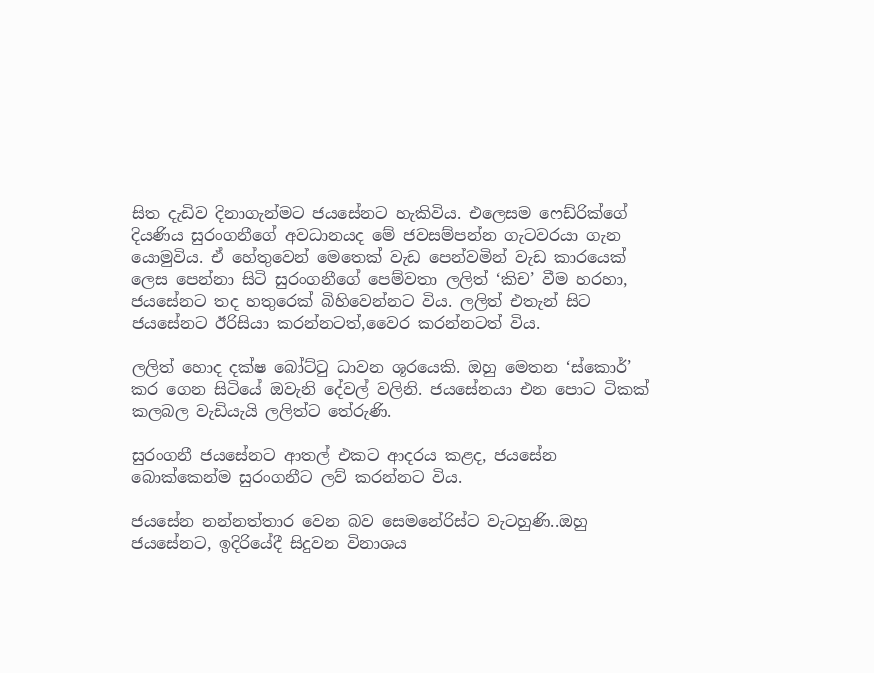සිත දැඩිව දිනාගැන්මට ජයසේනට හැකිවිය. එලෙසම ෆෙඩ්රික්ගේ දියණිය සුරංගනීගේ අවධානයද මේ ජවසම්පන්න ගැටවරයා ගැන යොමුවිය. ඒ හේතුවෙන් මෙතෙක් වැඩ පෙන්වමින් වැඩ කාරයෙක් ලෙස පෙන්නා සිටි සුරංගනීගේ පෙම්වතා ලලිත් ‘කිච’ වීම හරහා, ජයසේනට තද හතුරෙක් බිහිවෙන්නට විය. ලලිත් එතැන් සිට ජයසේනට ඊරිසියා කරන්නටත්,වෛර කරන්නටත් විය.

ලලිත් හොද දක්ෂ බෝට්ටු ධාවන ශූරයෙකි. ඔහු මෙතන ‘ස්කොර්’ කර ගෙන සිටියේ ඔවැනි දේවල් වලිනි. ජයසේනයා එන පොට ටිකක් කලබල වැඩියැයි ලලිත්ට තේරුණි.

සුරංගනී ජයසේනට ආතල් එකට ආදරය කළද, ජයසේන බොක්කෙන්ම සුරංගනීට ලව් කරන්නට විය.

ජයසේන නන්නත්තාර වෙන බව සෙමනේරිස්ට වැටහුණි..ඔහු ජයසේනට, ඉදිරියේදී සිදුවන විනාශය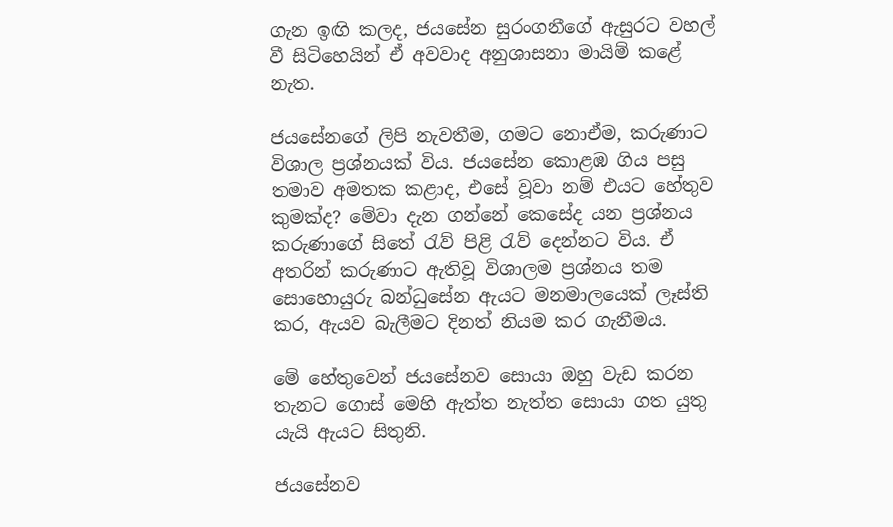ගැන ඉඟි කලද, ජයසේන සුරංගනීගේ ඇසුරට වහල් වී සිටිහෙයින් ඒ අවවාද අනුශාසනා මායිම් කළේ නැත.

ජයසේනගේ ලිපි නැවතීම, ගමට නොඒම, කරුණාට විශාල ප්‍රශ්නයක් විය. ජයසේන කොළඹ ගිය පසු තමාව අමතක කළාද, එසේ වූවා නම් එයට හේතුව කුමක්ද? මේවා දැන ගන්නේ කෙසේද යන ප්‍රශ්නය කරුණාගේ සිතේ රැව් පිළි රැව් දෙන්නට විය. ඒ අතරින් කරුණාට ඇතිවූ විශාලම ප්‍රශ්නය තම සොහොයුරු බන්ධුසේන ඇයට මනමාලයෙක් ලෑස්ති කර, ඇයව බැලීමට දිනත් නියම කර ගැනීමය.

මේ හේතුවෙන් ජයසේනව සොයා ඔහු වැඩ කරන තැනට ගොස් මෙහි ඇත්ත නැත්ත සොයා ගත යුතු යැයි ඇයට සිතුනි.

ජයසේනව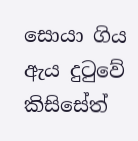සොයා ගිය ඇය දුටුවේ කිසිසේත්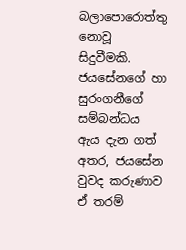බලාපොරොත්තු නොවූ සිදුවීමකි. ජයසේනගේ හා සුරංගනීගේ සම්බන්ධය ඇය දැන ගත් අතර, ජයසේන වුවද කරුණාව ඒ තරම්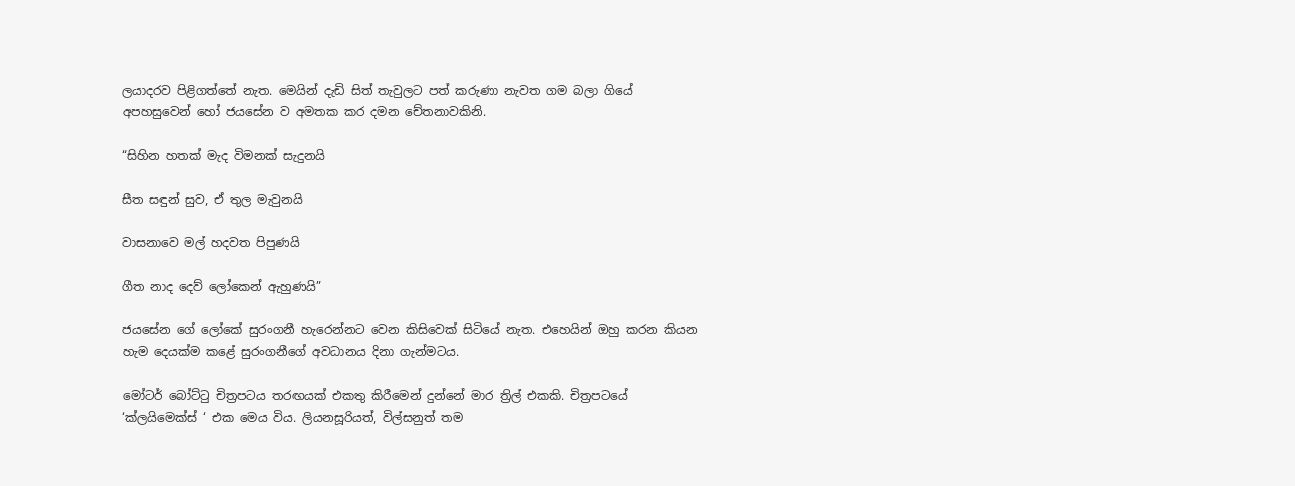ලයාදරව පිළිගත්තේ නැත. මෙයින් දැඩි සිත් තැවුලට පත් කරුණා නැවත ගම බලා ගියේ අපහසුවෙන් හෝ ජයසේන ව අමතක කර දමන චේතනාවකිනි.

“සිහින හතක් මැද විමනක් සැදුනයි

සීත සඳුන් සුව, ඒ තුල මැවුනයි

වාසනාවෙ මල් හදවත පිපුණයි

ගීත නාද දෙව් ලෝකෙන් ඇහුණයි”

ජයසේන ගේ ලෝකේ සුරංගනී හැරෙන්නට වෙන කිසිවෙක් සිටියේ නැත. එහෙයින් ඔහු කරන කියන හැම දෙයක්ම කළේ සුරංගනීගේ අවධානය දිනා ගැන්මටය.

මෝටර් බෝට්ටු චිත්‍රපටය තරඟයක් එකතු කිරීමෙන් දුන්නේ මාර ත්‍රිල් එකකි. චිත්‍රපටයේ ‘ක්ලයිමෙක්ස් ‘ එක මෙය විය. ලියනසූරියත්, විල්සනුත් තම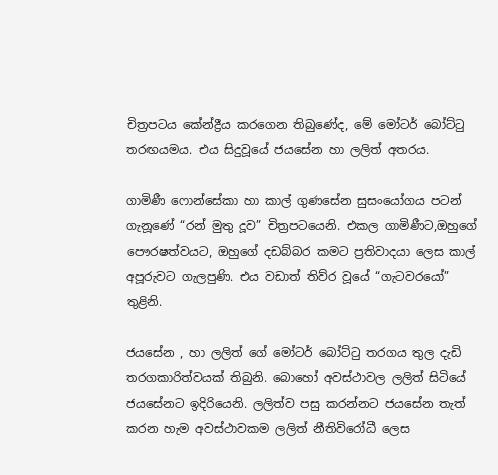චිත්‍රපටය කේන්ද්‍රීය කරගෙන තිබුණේද, මේ මෝටර් බෝට්ටු තරඟයමය. එය සිදුවූයේ ජයසේන හා ලලිත් අතරය.

ගාමිණී ෆොන්සේකා හා කාල් ගුණසේන සුසංයෝගය පටන් ගැනූණේ “රන් මුතු දූව” චිත්‍රපටයෙනි. එකල ගාමිණීට,ඔහුගේ පෞරෂත්වයට, ඔහුගේ දඩබ්බර කමට ප්‍රතිවාදයා ලෙස කාල් අපූරුවට ගැලපුණි. එය වඩාත් තිව්ර වූයේ “ගැටවරයෝ” තුළිනි.

ජයසේන , හා ලලිත් ගේ මෝටර් බෝට්ටු තරගය තුල දැඩි තරගකාරිත්වයක් තිබුනි. බොහෝ අවස්ථාවල ලලිත් සිටියේ ජයසේනට ඉදිරියෙනි. ලලිත්ව පසු කරන්නට ජයසේන තැත් කරන හැම අවස්ථාවකම ලලිත් නීතිවිරෝධී ලෙස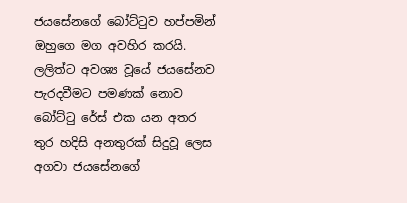ජයසේනගේ බෝට්ටුව හප්පමින් ඔහුගෙ මග අවහිර කරයි. ලලිත්ට අවශ්‍ය වූයේ ජයසේනව පැරදවීමට පමණක් නොව බෝට්ටු රේස් එක යන අතර තුර හදිසි අනතුරක් සිදුවූ ලෙස අගවා ජයසේනගේ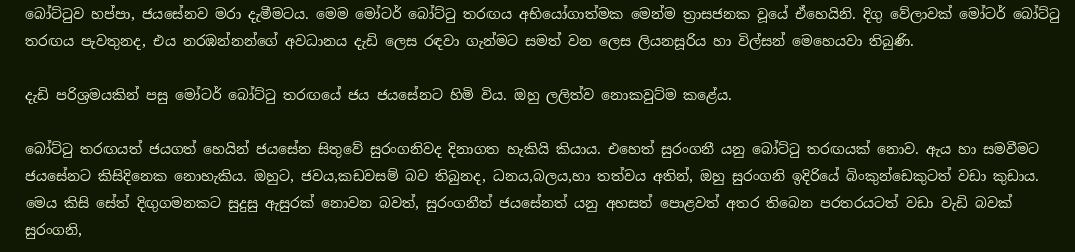බෝට්ටුව හප්පා, ජයසේනව මරා දැමීමටය. මෙම මෝටර් බෝට්ටු තරඟය අභියෝගාත්මක මෙන්ම ත්‍රාසජනක වූයේ ඒහෙයිනි. දිගු වේලාවක් මෝටර් බෝට්ටු තරඟය පැවතුනද, එය නරඹන්නන්ගේ අවධානය දැඩි ලෙස රඳවා ගැන්මට සමත් වන ලෙස ලියනසූරිය හා විල්සන් මෙහෙයවා තිබුණි.

දැඩි පරිශ්‍රමයකින් පසු මෝටර් බෝට්ටු තරඟයේ ජය ජයසේනට හිමි විය. ඔහු ලලිත්ව නොකවුට්ම කළේය.

බෝට්ටු තරඟයත් ජයගත් හෙයින් ජයසේන සිතුවේ සුරංගනිවද දිනාගත හැකියි කියාය. එහෙත් සුරංගනී යනු බෝට්ටු තරඟයක් නොව. ඇය හා සමවීමට ජයසේනට කිසිදිනෙක නොහැකිය. ඔහුට, ජවය,කඩවසම් බව තිබුනද, ධනය,බලය,හා තත්වය අතින්, ඔහු සුරංගනි ඉදිරියේ බිංකුන්ඩෙකුටත් වඩා කුඩාය. මෙය කිසි සේත් දිඟුගමනකට සුදුසු ඇසුරක් නොවන බවත්, සුරංගනීත් ජයසේනත් යනු අහසත් පොළවත් අතර තිබෙන පරතරයටත් වඩා වැඩි බවක් සුරංගනි,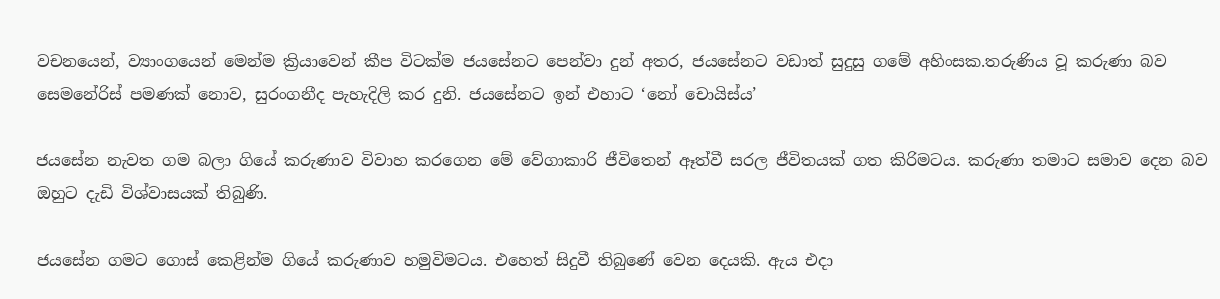වචනයෙන්, ව්‍යාංගයෙන් මෙන්ම ක්‍රියාවෙන් කීප විටක්ම ජයසේනට පෙන්වා දුන් අතර, ජයසේනට වඩාත් සුදුසු ගමේ අහිංසක.තරුණිය වූ කරුණා බව සෙමනේරිස් පමණක් නොව, සුරංගනීද පැහැදිලි කර දුනි. ජයසේනට ඉන් එහාට ‘නෝ චොයිස්ය’

ජයසේන නැවත ගම බලා ගියේ කරුණාව විවාහ කරගෙන මේ වේගාකාරි ජීවිතෙන් ඈත්වී සරල ජීවිතයක් ගත කිරිමටය. කරුණා තමාට සමාව දෙන බව ඔහුට දැඩි විශ්වාසයක් තිබුණි.

ජයසේන ගමට ගොස් කෙළින්ම ගියේ කරුණාව හමුවිමටය. එහෙත් සිදුවී තිබුණේ වෙන දෙයකි. ඇය එදා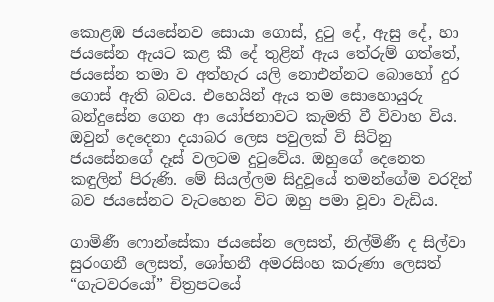කොළඹ ජයසේනව සොයා ගොස්, දුටු දේ, ඇසු දේ, හා ජයසේන ඇයට කළ කී දේ තුළින් ඇය තේරුම් ගත්තේ, ජයසේන තමා ව අත්හැර යලි නොඑන්නට බොහෝ දුර ගොස් ඇති බවය. එහෙයින් ඇය තම සොහොයුරු බන්දුසේන ගෙන ආ යෝජනාවට කැමති වී විවාහ විය. ඔවුන් දෙදෙනා දයාබර ලෙස පවුලක් වි සිටිනු ජයසේනගේ දෑස් වලටම දුටුවේය. ඔහුගේ දෙනෙත කඳුලින් පිරුණි. මේ සියල්ලම සිදුවූයේ තමන්ගේම වරදින් බව ජයසේනට වැටහෙන විට ඔහු පමා වූවා වැඩිය.

ගාමිණී ෆොන්සේකා ජයසේන ලෙසත්, නිල්මිණී ද සිල්වා සුරංගනී ලෙසත්, ශෝභනී අමරසිංහ කරුණා ලෙසත් “ගැටවරයෝ” චිත්‍රපටයේ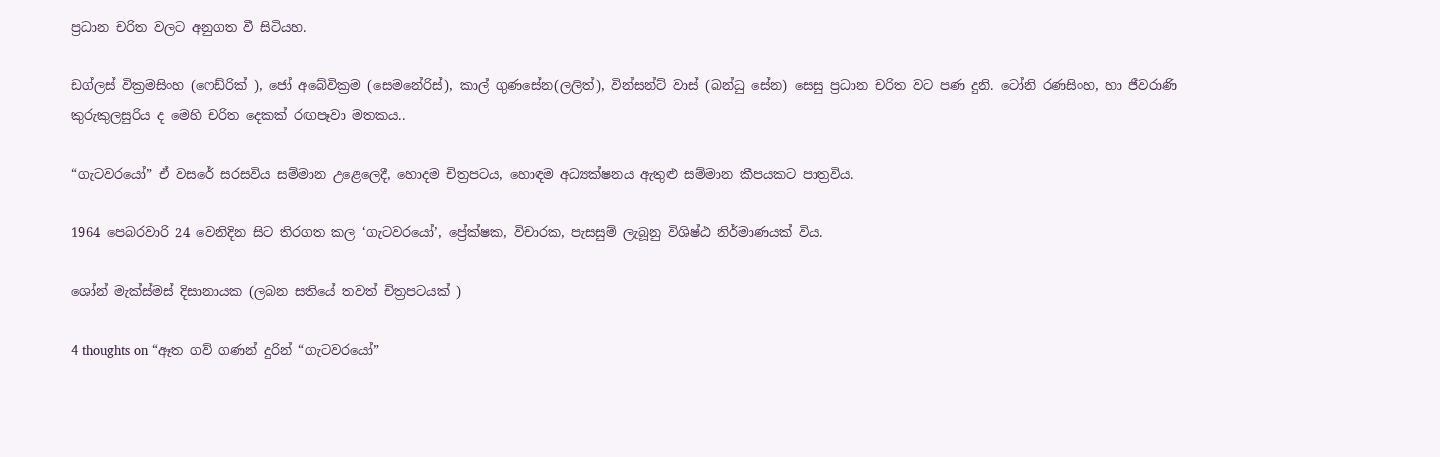ප්‍රධාන චරිත වලට අනුගත වී සිටියහ.

ඩග්ලස් වික්‍රමසිංහ (ෆෙඩ්රික් ), ජෝ අබේවික්‍රම (සෙමනේරිස්), කාල් ගුණසේන(ලලිත්), වින්සන්ට් වාස් (බන්ධු සේන) සෙසු ප්‍රධාන චරිත වට පණ දුනි. ටෝනි රණසිංහ, හා ජීවරාණි කුරුකුලසුරිය ද මෙහි චරිත දෙකක් රඟපෑවා මතකය..

“ගැටවරයෝ” ඒ වසරේ සරසවිය සම්මාන උළෙලෙදී, හොදම චිත්‍රපටය, හොඳම අධ්‍යක්ෂනය ඇතුළු සම්මාන කීපයකට පාත්‍රවිය.

1964 පෙබරවාරි 24 වෙනිදින සිට තිරගත කල ‘ගැටවරයෝ’, ප්‍රේක්ෂක, විචාරක, පැසසුම් ලැබූනු විශිෂ්ඨ නිර්මාණයක් විය.

ශෝන් මැක්ස්මස් දිසානායක (ලබන සතියේ තවත් චිත්‍රපටයක් )

4 thoughts on “ඈත ගව් ගණන් දුරින් “ගැටවරයෝ”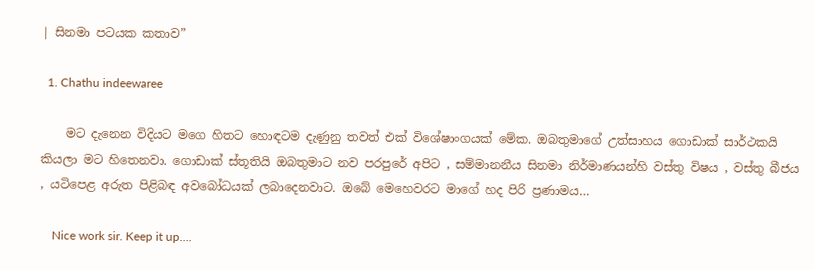| සිනමා පටයක කතාව”

  1. Chathu indeewaree

    මට දැනෙන විදියට මගෙ හිතට හොඳටම දැණුනු තවත් එක් විශේෂාංගයක් මේක. ඔබතුමාගේ උත්සාහය ගොඩාක් සාර්ථකයි කියලා මට හිතෙනවා. ගොඩාක් ස්තූතියි ඔබතුමාට නව පරපුරේ අපිට , සම්මානනීය සිනමා නිර්මාණයන්හි වස්තු විෂය , වස්තු බීජය , යටිපෙළ අරුත පිළිබඳ අවබෝධයක් ලබාදෙනවාට. ඔබේ මෙහෙවරට මාගේ හද පිරි ප්‍රණාමය…

    Nice work sir. Keep it up….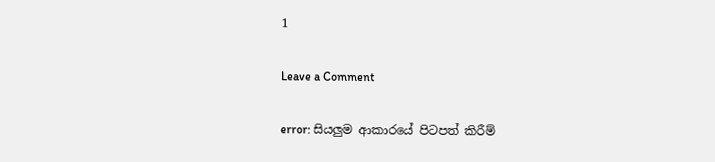1

Leave a Comment

error: සියලුම ආකාරයේ පිටපත් කිරීම්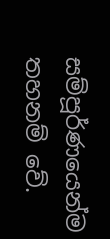සම්පූර්ණයෙන්ම තහනම් වේ.